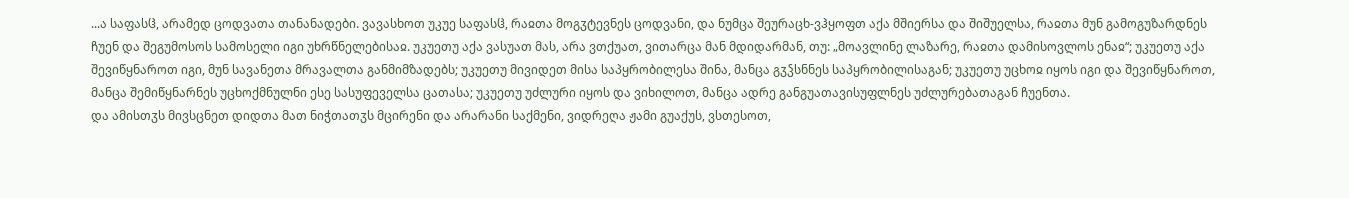...ა საფასჱ, არამედ ცოდვათა თანანადები. ვავასხოთ უკუე საფასჱ, რაჲთა მოგჳტევნეს ცოდვანი, და ნუმცა შეურაცხ-ვჰყოფთ აქა მშიერსა და შიშუელსა, რაჲთა მუნ გამოგუზარდნეს ჩუენ და შეგუმოსოს სამოსელი იგი უხრწნელებისაჲ. უკუეთუ აქა ვასუათ მას, არა ვთქუათ, ვითარცა მან მდიდარმან, თუ: „მოავლინე ლაზარე, რაჲთა დამისოვლოს ენაჲ“; უკუეთუ აქა შევიწყნაროთ იგი, მუნ სავანეთა მრავალთა განმიმზადებს; უკუეთუ მივიდეთ მისა საპყრობილესა შინა, მანცა გჳჴსნნეს საპყრობილისაგან; უკუეთუ უცხოჲ იყოს იგი და შევიწყნაროთ, მანცა შემიწყნარნეს უცხოქმნულნი ესე სასუფეველსა ცათასა; უკუეთუ უძლური იყოს და ვიხილოთ, მანცა ადრე განგუათავისუფლნეს უძლურებათაგან ჩუენთა.
და ამისთჳს მივსცნეთ დიდთა მათ ნიჭთათჳს მცირენი და არარანი საქმენი, ვიდრეღა ჟამი გუაქუს, ვსთესოთ,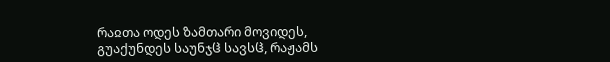რაჲთა ოდეს ზამთარი მოვიდეს, გუაქუნდეს საუნჯჱ სავსჱ, რაჟამს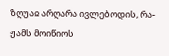ზღუაჲ არღარა ივლებოდის, რა-ჟამს მოიწიოს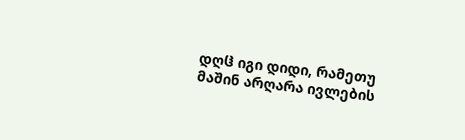დღჱ იგი დიდი, რამეთუ მაშინ არღარა ივლების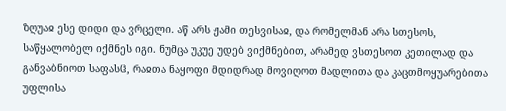ზღუაჲ ესე დიდი და ვრცელი. აწ არს ჟამი თესვისაჲ, და რომელმან არა სთესოს, საწყალობელ იქმნეს იგი. ნუმცა უკუე უდებ ვიქმნებით, არამედ ვსთესოთ კეთილად და განვაბნიოთ საფასჱ, რაჲთა ნაყოფი მდიდრად მოვიღოთ მადლითა და კაცთმოყუარებითა უფლისა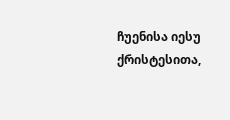ჩუენისა იესუ ქრისტესითა,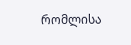რომლისა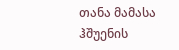თანა მამასა ჰშუენის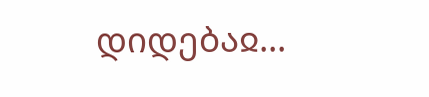დიდებაჲ...